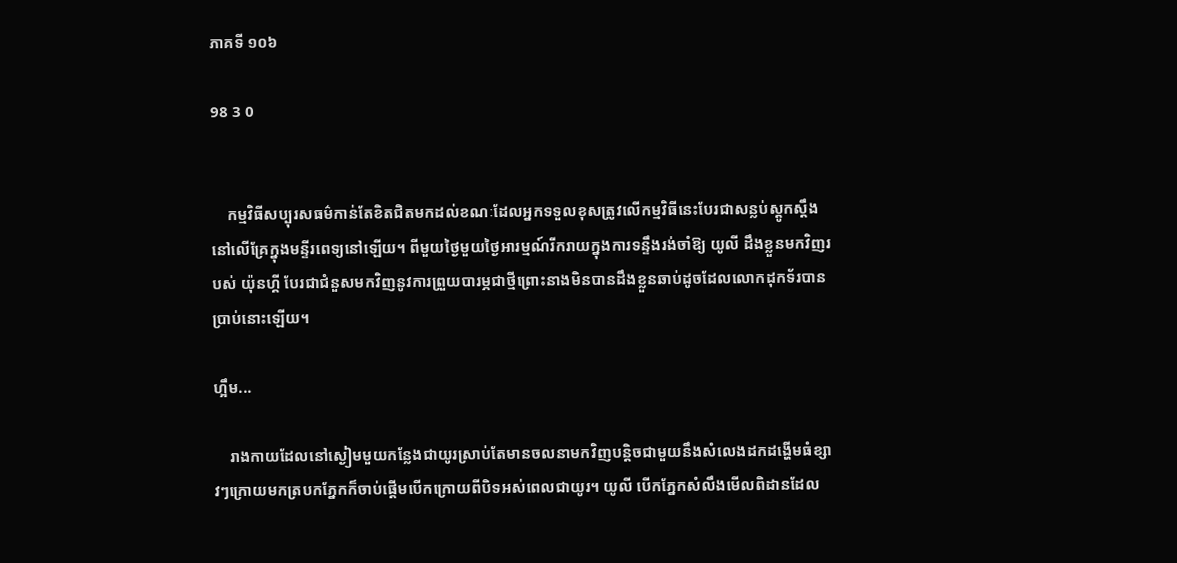ភាគទី ១០៦

98 3 0


    កម្មវិធីសប្បុរសធម៌កាន់តែខិតជិតមកដល់ខណៈដែលអ្នកទទួលខុសត្រូវលើកម្មវិធីនេះបែរជាសន្លប់ស្ដូកស្ដឹងនៅលើគ្រែក្នុងមន្ទីរពេទ្យនៅឡើយ។ ពីមួយថ្ងៃមួយថ្ងៃអារម្មណ៍រីករាយក្នុងការទន្ទឹងរង់ចាំឱ្យ យូលី ដឹងខ្លួនមកវិញរបស់ យ៉ុនហ្គី បែរជាជំនួសមកវិញនូវការព្រួយបារម្ភជាថ្មីព្រោះនាងមិនបានដឹងខ្លួនឆាប់ដូចដែលលោកដុកទ័របានប្រាប់នោះឡើយ។

ហ្អឹម...

    រាងកាយដែលនៅស្ងៀមមួយកន្លែងជាយូរស្រាប់តែមានចលនាមកវិញបន្តិចជាមួយនឹងសំលេងដកដង្ហើមធំខ្សាវៗក្រោយមកត្របកភ្នែកក៏ចាប់ផ្ដើមបើកក្រោយពីបិទអស់ពេលជាយូរ។ យូលី បើកភ្នែកសំលឹងមើលពិដានដែល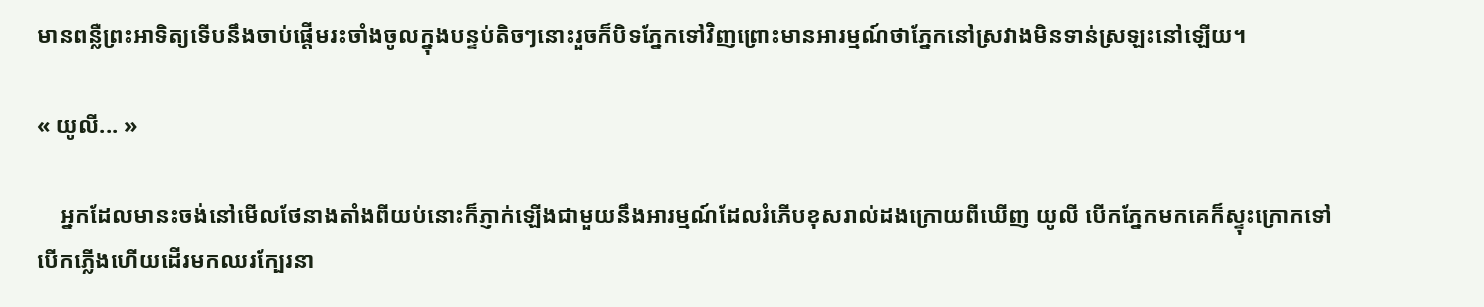មានពន្លឺព្រះអាទិត្យទើបនឹងចាប់ផ្ដើមរះចាំងចូលក្នុងបន្ទប់តិចៗនោះរួចក៏បិទភ្នែកទៅវិញព្រោះមានអារម្មណ៍ថាភ្នែកនៅស្រវាងមិនទាន់ស្រឡះនៅឡើយ។

« យូលី... »

    អ្នកដែលមានះចង់នៅមើលថែនាងតាំងពីយប់នោះក៏ភ្ញាក់ឡើងជាមួយនឹងអារម្មណ៍ដែលរំភើបខុសរាល់ដងក្រោយពីឃើញ យូលី បើកភ្នែកមកគេក៏ស្ទុះក្រោកទៅបើកភ្លើងហើយដើរមកឈរក្បែរនា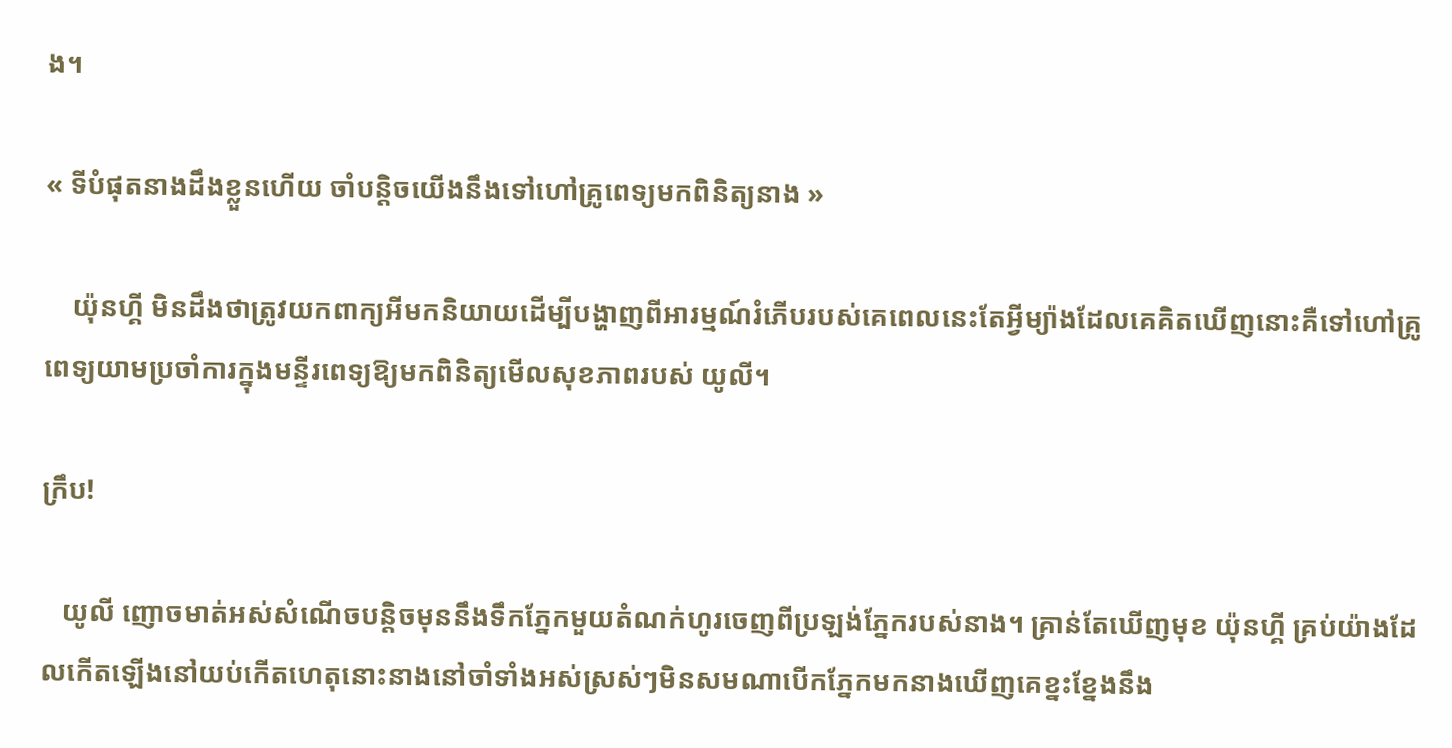ង។

« ទីបំផុតនាងដឹងខ្លួនហើយ ចាំបន្តិចយើងនឹងទៅហៅគ្រូពេទ្យមកពិនិត្យនាង »

    យ៉ុនហ្គី មិនដឹងថាត្រូវយកពាក្យអីមកនិយាយដើម្បីបង្ហាញពីអារម្មណ៍រំភើបរបស់គេពេលនេះតែអ្វីម្យ៉ាងដែលគេគិតឃើញនោះគឺទៅហៅគ្រូពេទ្យយាមប្រចាំការក្នុងមន្ទីរពេទ្យឱ្យមកពិនិត្យមើលសុខភាពរបស់ យូលី។

ក្រឹប!

   យូលី ញោចមាត់អស់សំណើចបន្តិចមុននឹងទឹកភ្នែកមួយតំណក់ហូរចេញពីប្រឡង់ភ្នែករបស់នាង។ គ្រាន់តែឃើញមុខ យ៉ុនហ្គី គ្រប់យ៉ាងដែលកើតឡើងនៅយប់កើតហេតុនោះនាងនៅចាំទាំងអស់ស្រស់ៗមិនសមណាបើកភ្នែកមកនាងឃើញគេខ្នះខ្នែងនឹង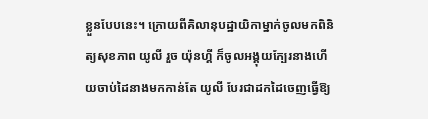ខ្លួនបែបនេះ។ ក្រោយពីគិលានុបដ្ឋាយិកាម្នាក់ចូលមកពិនិត្យសុខភាព យូលី រួច យ៉ុនហ្គី ក៏ចូលអង្គុយក្បែរនាងហើយចាប់ដៃនាងមកកាន់តែ យូលី បែរជាដកដៃចេញធ្វើឱ្យ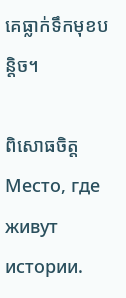គេធ្លាក់ទឹកមុខបន្តិច។

ពិសោធចិត្តМесто, где живут истории.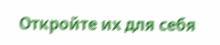Откройте их для себя